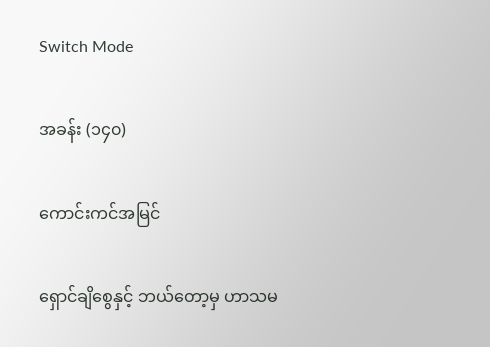Switch Mode

အခန်း (၁၄၀)

ကောင်းကင်အမြင်

ရှောင်ချိစွေနှင့် ဘယ်တော့မှ ဟာသမ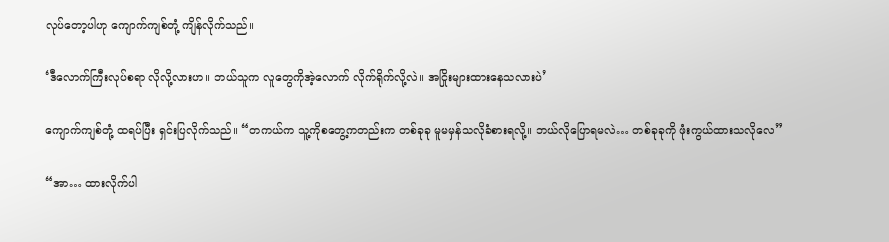လုပ်တော့ပါဟု ကျောက်ကျစ်တုံ့ ကျိန်လိုက်သည်။

‘ဒီလောက်ကြီးလုပ်စရာ လိုလို့လားဟ။ ဘယ်သူက လူတွေကို‌အဲ့လောက် လိုက်ရိုက်လို့လဲ။ အငြိုးများထားနေသလားပဲ’

ကျောက်ကျစ်တုံ့ ထရပ်ပြီး ရှင်းပြလိုက်သည်။ “တကယ်က သူ့ကိုစတွေ့ကတည်းက တစ်ခုခု မူမမှန်သလိုခံစားရလို့။ ဘယ်လိုပြောရမလဲ… တစ်ခုခုကို ဖုံးကွယ်ထားသလိုလေ”

“အာ… ထားလိုက်ပါ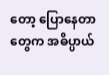တော့ ပြောနေတာတွေက အဓိပ္ပာယ်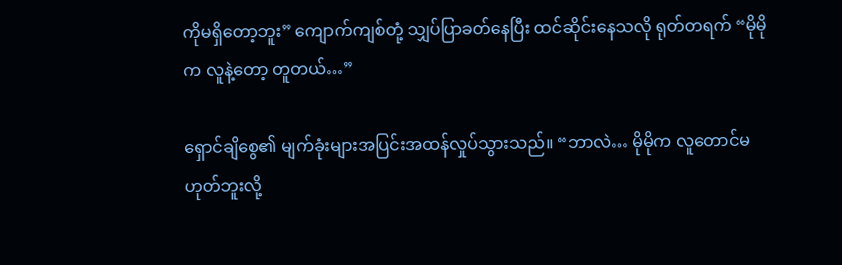ကိုမရှိတော့ဘူး” ကျောက်ကျစ်တုံ့ သျှပ်ပြာခတ်နေပြီး ထင်ဆိုင်းနေသလို ရုတ်တရက် “မိုမိုက လူနဲ့တော့ တူတယ်…”

ရှောင်ချိစွေ၏ မျက်ခုံးများအပြင်းအထန်လှုပ်သွားသည်။ “ဘာလဲ… မိုမိုက လူတောင်မဟုတ်ဘူးလို့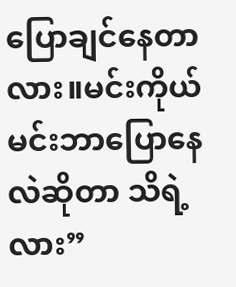ပြောချင်နေတာလား။မင်းကိုယ်မင်းဘာပြောနေလဲဆိုတာ သိရဲ့လား”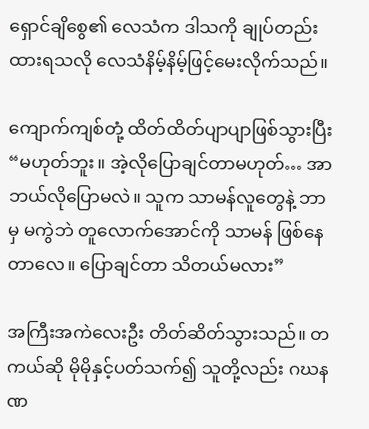ရှောင်ချိစွေ၏ လေသံက ဒါ‌သကို ချုပ်တည်းထားရသလို လေသံနိမ့်နိမ့်ဖြင့်မေးလိုက်သည်။

ကျောက်ကျစ်တုံ့ ထိတ်ထိတ်ပျာပျာဖြစ်သွားပြီး “မဟုတ်ဘူး။ အဲ့လိုပြောချင်တာမဟုတ်… အာ ဘယ်လိုပြောမလဲ။ သူက သာမန်လူတွေနဲ့ ဘာမှ မကွဲဘဲ တူလောက်အောင်ကို သာမန် ဖြစ်နေတာလေ။ ပြောချင်တာ သိတယ်မလား”

အကြီးအကဲလေးဦး တိတ်ဆိတ်သွားသည်။ တကယ်ဆို မိုမိုနှင့်ပတ်သက်၍ သူတို့လည်း ဂဃနဏ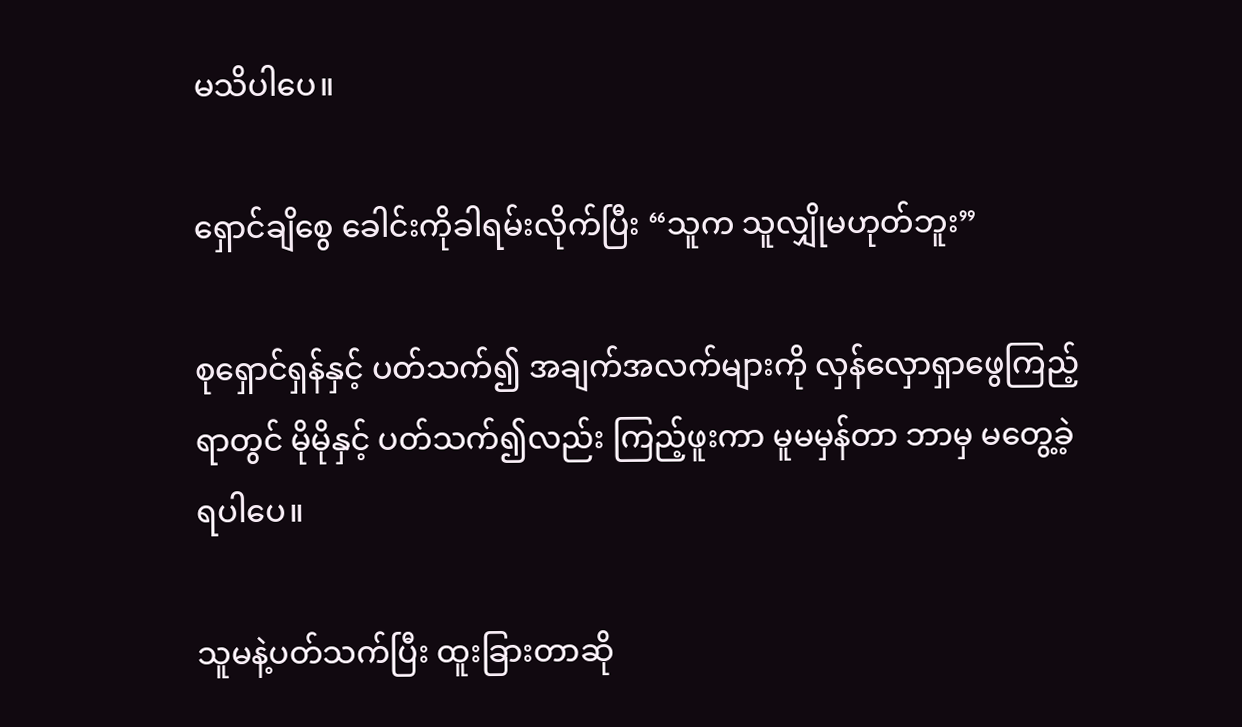မသိပါပေ။

ရှောင်ချိစွေ ခေါင်းကိုခါရမ်းလိုက်ပြီး “သူက သူလျှိုမဟုတ်ဘူး”

စုရှောင်ရှန်နှင့် ပတ်သက်၍ အချက်အလက်များကို လှန်လှောရှာဖွေကြည့်ရာတွင် မိုမိုနှင့် ပတ်သက်၍လည်း ကြည့်ဖူးကာ မူမမှန်တာ ဘာမှ မတွေ့ခဲ့ရပါပေ။

သူမနဲ့ပတ်သက်ပြီး ထူးခြားတာဆို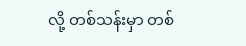လို့ တစ်သန်းမှာ တစ်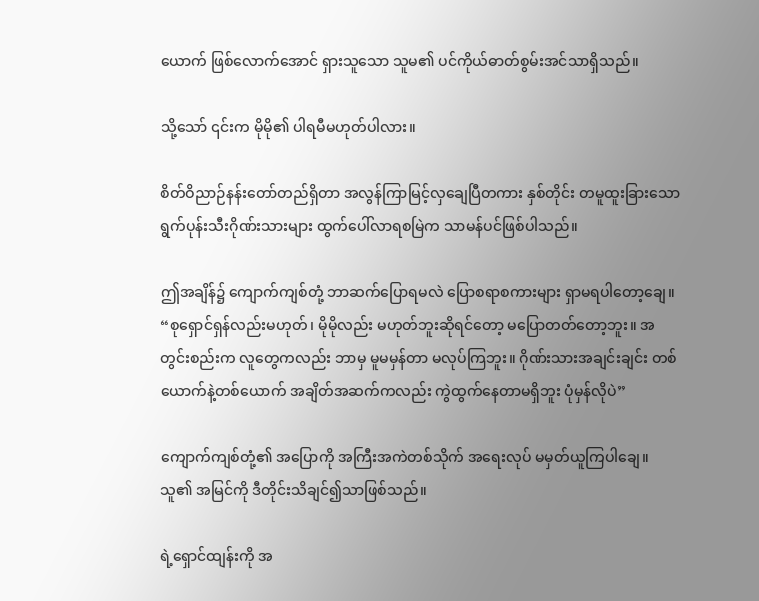ယောက် ဖြစ်လောက်အောင် ရှားသူသော သူမ၏ ပင်ကိုယ်ဓာတ်စွမ်းအင်သာရှိသည်။

သို့သော် ၎င်းက မိုမို၏ ပါရမီမဟုတ်ပါလား။

စိတ်ဝိညာဉ်နန်းတော်တည်ရှိတာ အလွန်ကြာမြင့်လှချေပြီတကား နှစ်တိုင်း တမူထူးခြားသော ရွက်ပုန်းသီးဂိုဏ်းသားများ ထွက်ပေါ်လာရစမြဲက သာမန်ပင်ဖြစ်ပါသည်။

ဤအချိန်၌ ကျောက်ကျစ်တုံ့ ဘာဆက်ပြောရမလဲ ‌ပြောစရာစကားများ ရှာမရပါတော့ချေ။ “စုရှောင်ရှန်လည်းမဟုတ်၊ မိုမိုလည်း မဟုတ်ဘူးဆိုရင်တော့ မပြောတတ်တော့ဘူး။ အတွင်းစည်းက လူတွေကလည်း ဘာမှ မူမမှန်တာ မလုပ်ကြဘူး။ ဂိုဏ်းသားအချင်းချင်း တစ်ယောက်နဲ့တစ်ယောက် အချိတ်အဆက်ကလည်း ကွဲထွက်နေတာမရှိဘူး ပုံမှန်လိုပဲ”

ကျောက်ကျစ်တုံ့၏ အ‌ပြောကို အကြီးအကဲတစ်သိုက် အရေးလုပ် မမှတ်ယူကြပါချေ။ သူ၏ အမြင်ကို ဒီတိုင်းသိချင်၍သာဖြစ်သည်။

ရဲ့ရှောင်ထျန်းကို အ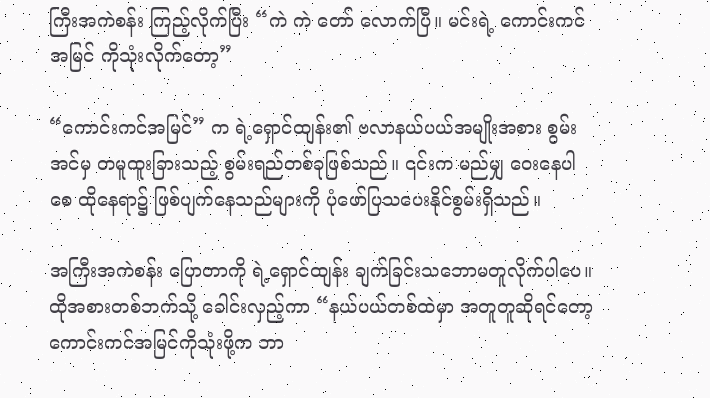ကြီးအကဲစန်း ကြည့်လိုက်ပြီး “ကဲ ကဲ တော် လောက်ပြီ။ မင်းရဲ့ ကောင်းကင်အမြင် ကိုသုံးလိုက်တော့”

“ကောင်းကင်အမြင်” က ရဲ့ရှောင်ထျန်း၏ ဗလာနယ်ပယ်အမျိုးအစား စွမ်းအင်မှ တမူထူးခြားသည့် စွမ်းရည်တစ်ခုဖြစ်သည်။ ၎င်းက မည်မျှ ဝေးနေပါစေ ထိုနေရာ၌ ဖြစ်ပျက်နေသည်များကို ပုံဖော်ပြသပေးနိုင်စွမ်းရှိသည်။

အကြီးအကဲစန်း‌ ပြောတာကို ရဲ့ရှောင်ထျန်း ချက်ခြင်းသဘောမတူလိုက်ပါပေ။ ထိုအစားတစ်ဘက်သို့ ခေါင်းလှည့်ကာ “နယ်ပယ်တစ်ထဲမှာ အတူတူဆိုရင်တော့ ကောင်းကင်အမြင်ကိုသုံးဖို့က ဘာ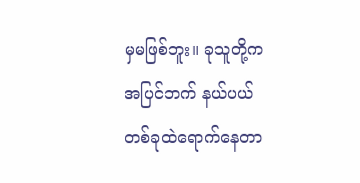မှမဖြစ်ဘူး။ ခုသူတို့က အပြင်ဘက် နယ်ပယ်တစ်ခုထဲရောက်နေတာ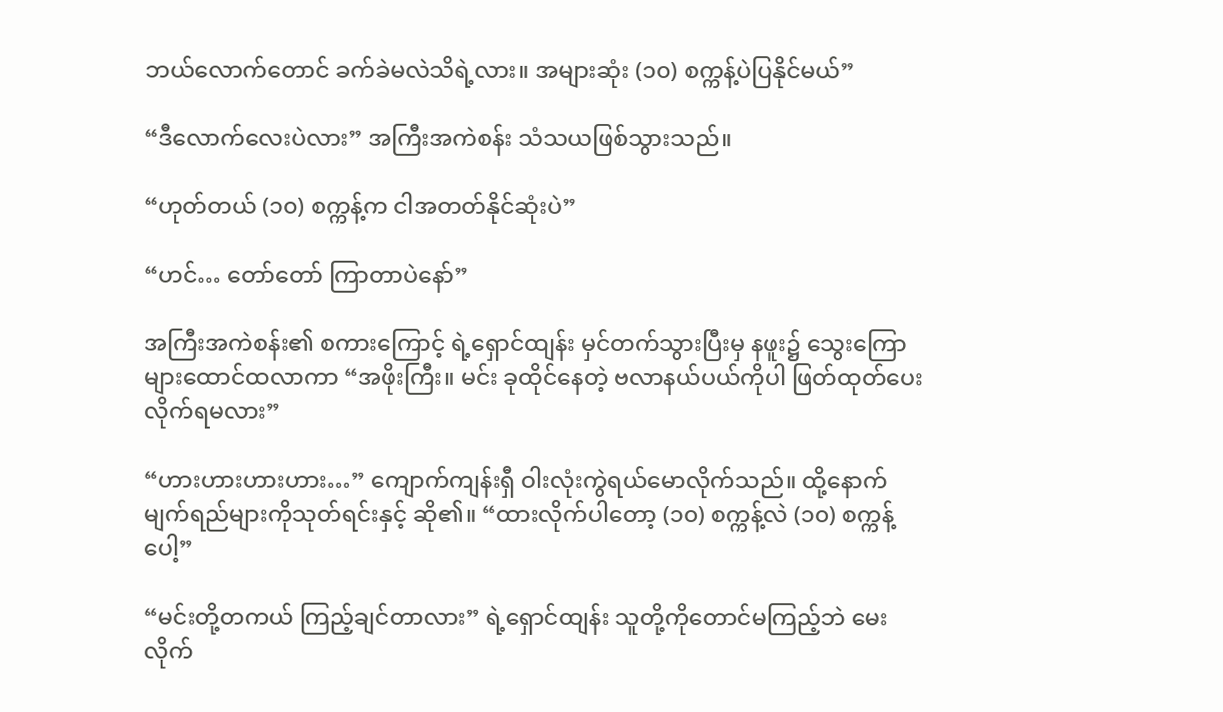ဘယ်လောက်တောင် ခက်ခဲမလဲသိရဲ့လား။ အများဆုံး (၁၀) စက္ကန့်ပဲပြနိုင်မယ်”

“ဒီလောက်လေးပဲလား” အကြီးအကဲစန်း သံသယဖြစ်သွားသည်။

“ဟုတ်တယ် (၁၀) စက္ကန့်က ငါအတတ်နိုင်ဆုံးပဲ”

“ဟင်… တော်တော် ကြာတာပဲနော်”

အကြီးအကဲစန်း၏ စကားကြောင့် ရဲ့ရှောင်ထျန်း မှင်တက်သွားပြီးမှ နဖူး၌ သွေးကြောများထောင်ထလာကာ “အဖိုးကြီး။ မင်း ခုထိုင်နေတဲ့ ဗလာနယ်ပယ်ကိုပါ ဖြတ်ထုတ်ပေးလိုက်ရမလား”

“ဟားဟားဟားဟား…” ကျောက်ကျန်းရှီ ဝါးလုံးကွဲရယ်မောလိုက်သည်။ ထို့နောက် မျက်ရည်များကိုသုတ်ရင်းနှင့် ဆို၏။ “ထားလိုက်ပါတော့ (၁၀) စက္ကန့်လဲ (၁၀) စက္ကန့်ပေါ့”

“မင်းတို့တကယ် ကြည့်ချင်တာလား” ရဲ့ရှောင်ထျန်း သူတို့ကိုတောင်မကြည့်ဘဲ မေးလိုက်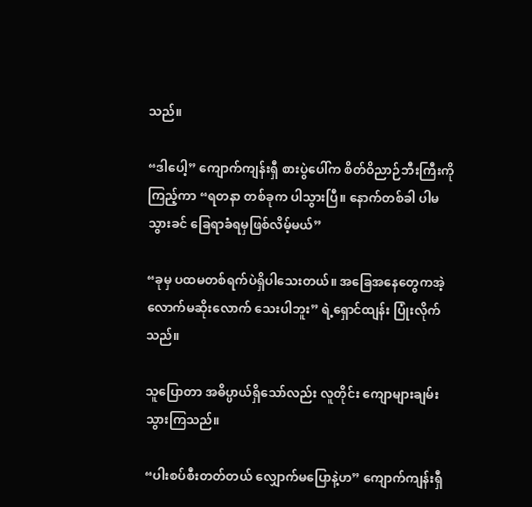သည်။

“ဒါပေါ့” ကျောက်ကျန်းရှီ စားပွဲပေါ်က စိတ်ဝိညာဉ်ဘီးကြီးကိုကြည့်ကာ “ရတနာ တစ်ခုက ပါသွားပြီ။ နောက်တစ်ခါ ပါမသွားခင် ခြေရာခံရမှဖြစ်လိမ့်မယ်”

“ခုမှ ပထမတစ်ရက်ပဲရှိပါသေးတယ်။ အခြေအ‌နေတွေကအဲ့လောက်မဆိုးလောက်‌ သေးပါဘူး” ရဲ့ရှောင်ထျန်း ပြုံးလိုက်သည်။

သူပြောတာ အဓိပ္ပာယ်ရှိသော်လည်း လူတိုင်း ကျောများချမ်းသွားကြသည်။

“ပါးစပ်စီးတတ်တယ် လျှောက်မပြောနဲ့ဟ” ကျောက်ကျန်းရှီ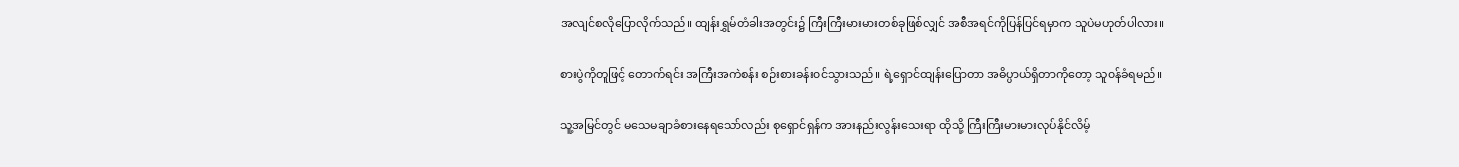အလျင်စလိုပြောလိုက်သည်။ ထျန်းရွှမ်တံခါးအတွင်း၌ ကြီးကြီးမားမားတစ်ခုဖြစ်လျှင် အစီအရင်ကိုပြန်ပြင်ရမှာက သူပဲမဟုတ်ပါလား။

စားပွဲကိုတူဖြင့် တောက်ရင်း အကြီးအကဲစန်း စဉ်းစားခန်း၀င်သွားသည်။ ရဲ့ရှောင်ထျန်းပြောတာ အဓိပ္ပာယ်ရှိတာကိုတော့ သူ၀န်ခံရမည်။

သူ့အမြင်တွင် မသေမချာခံစားနေရသော်လည်း စုရှောင်ရှန်က အားနည်းလွန်းသေးရာ ထိုသို့ ကြီးကြီးမားမားလုပ်နိုင်လိမ့်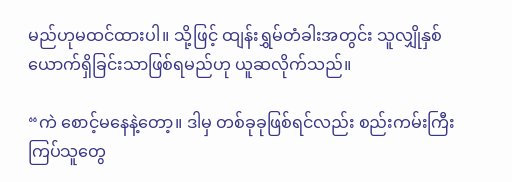မည်ဟုမထင်ထားပါ။ သို့ဖြင့် ထျန်းရွှမ်တံခါးအတွင်း သူလျှိုနှစ်ယောက်ရှိခြင်းသာဖြစ်ရမည်ဟု ယူဆလိုက်သည်။

“ကဲ စောင့်မနေနဲ့တော့။ ဒါမှ တစ်ခုခုဖြစ်ရင်လည်း စည်းကမ်းကြီးကြပ်သူတွေ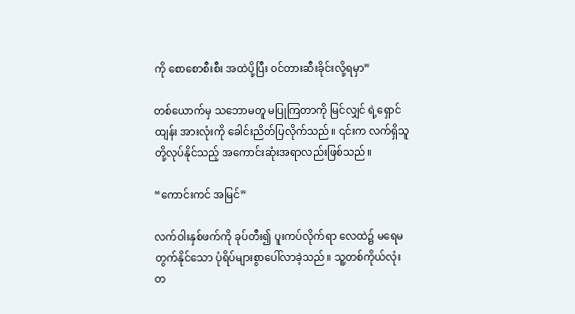ကို စောစောစီးစီး အထဲပို့ပြီး ၀င်တားဆီးခိုင်းလို့ရမှာ”

တစ်ယောက်မှ သဘောမတူ မပြုကြတာကို မြင်လျှင် ရဲ့ရှောင်ထျန်း အားလုံးကို ခေါင်းညိတ်ပြလိုက်သည်။ ၎င်းက လက်ရှိသူတို့လုပ်နိုင်သည့် အကောင်းဆုံးအရာလည်းဖြစ်သည်။

“ကောင်းကင် အမြင်”

လက်ဝါးနှစ်ဖက်ကို ခုပ်တီး၍ ပူးကပ်လိုက်ရာ လေထဲ၌ မရေမတွက်နိုင်သော ပုံရိပ်များစွာပေါ်လာခဲ့သည်။ သူ့တစ်ကိုယ်လုံးတ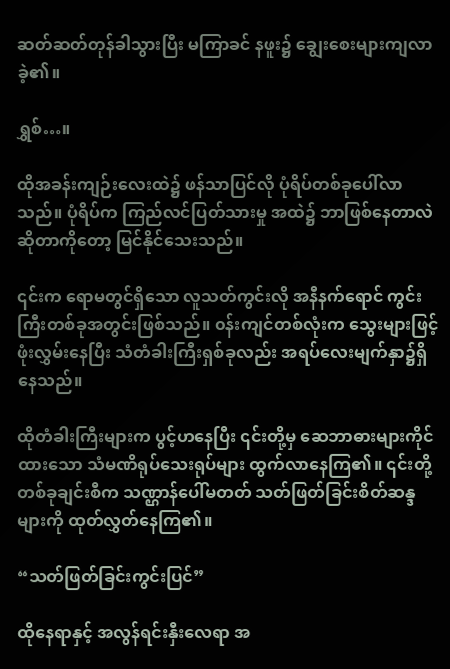ဆတ်ဆတ်တုန်ခါသွားပြီး မကြာခင် နဖူး၌ ချွေးစေးများကျလာခဲ့၏။

ရွှစ်…။

ထိုအခန်းကျဉ်းလေးထဲ၌ ဖန်သာပြင်လို ပုံရိပ်တစ်ခုပေါ်လာသည်။ ပုံရိပ်က ကြည်လင်ပြတ်သားမှု အထဲ၌ ဘာဖြစ်နေတာလဲဆိုတာကိုတော့ မြင်နိုင်သေးသည်။

၎င်းက ရောမတွင်ရှိသော လူသတ်ကွင်းလို အနီနက်ရောင် ‌ကွင်းကြီးတစ်ခုအတွင်းဖြစ်သည်။ ‌၀န်းကျင်တစ်လုံးက သွေးများဖြင့် ဖုံးလွှမ်းနေပြီး သံတံခါးကြီးရှစ်ခုလည်း အရပ်လေးမျက်နှာ၌ရှိနေသည်။

ထိုတံခါးကြီးများက ပွင့်‌ဟနေပြီး ၎င်းတို့မှ ဆေဘာဓားများကိုင်ထားသော သံမဏိရုပ်သေးရုပ်များ ထွက်လာနေကြ၏။ ၎င်းတို့တစ်ခုချင်းစီက သဏ္ဌာန်ပေါ်မတတ် သတ်ဖြတ်ခြင်းစိတ်ဆန္ဒများကို ထုတ်လွှတ်နေကြ၏။

“သတ်ဖြတ်ခြင်းကွင်းပြင်”

ထိုနေရာနှင့် အလွန်ရင်းနှီးလေရာ အ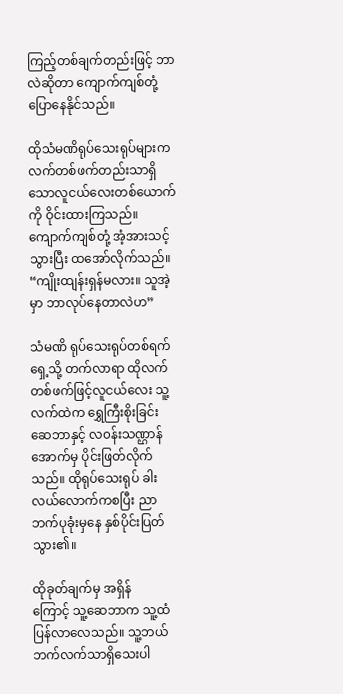ကြည့်တစ်ချက်တည်းဖြင့် ဘာလဲဆိုတာ ကျောက်ကျစ်တုံ့ ပြောနေနိုင်သည်။

ထိုသံမဏိရုပ်သေးရုပ်များက လက်တစ်ဖက်တည်းသာရှိသောလူငယ်လေးတစ်ယောက်ကို ဝိုင်းထားကြသည်။ ကျောက်ကျစ်တုံ့ အံ့အားသင့်သွားပြီး ထအော်လိုက်သည်။ “ကျိုးထျန်းရှန်မလား။ သူအဲ့မှာ ဘာလုပ်နေတာလဲဟ”

သံမဏိ ရုပ်သေးရုပ်တစ်ရက် ရှေ့သို့ တက်လာရာ ထိုလက်တစ်ဖက်ဖြင့်လူငယ်လေး သူ့လက်ထဲက ရွှေကြီးစိုးခြင်းဆေဘာနှင့် လ၀န်းသဏ္ဌာန် အောက်မှ ပိုင်းဖြတ်လိုက်သည်။ ထိုရုပ်သေးရုပ် ခါးလယ်လောက်ကစပြီး ညာဘက်ပုခုံးမှနေ နှစ်ပိုင်းပြတ်သွား၏။

ထိုခုတ်ချက်မှ အရှိန်ကြောင့် ‌သူ့ဆေဘာက သူ့ထံပြန်လာလေသည်။ သူ့ဘယ်ဘက်လက်သာရှိသေးပါ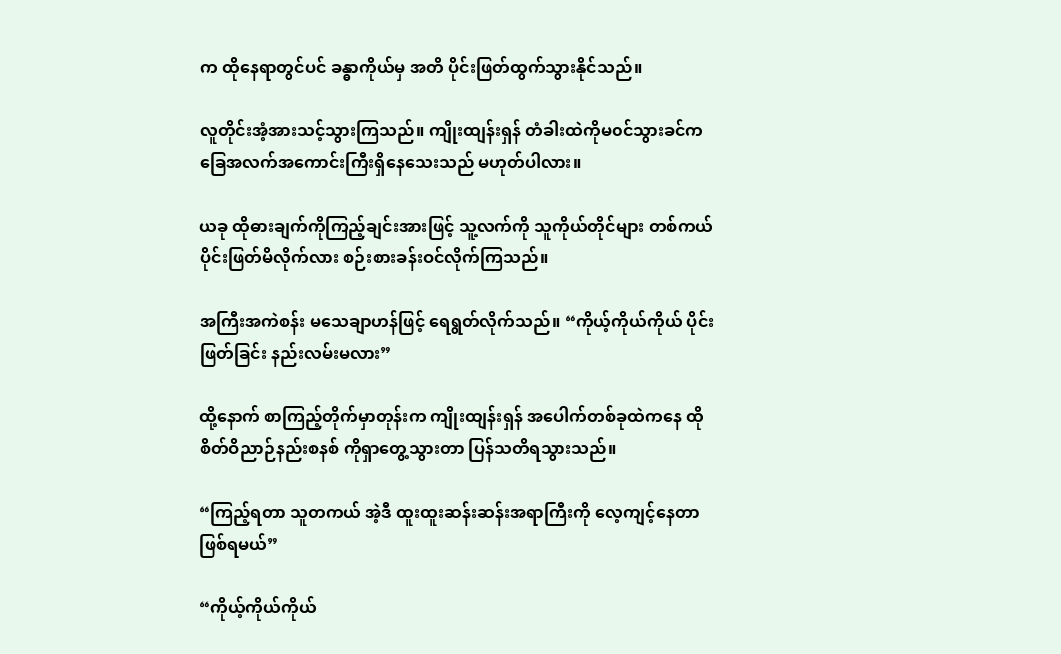က ထိုနေရာတွင်ပင် ခန္ဓာကိုယ်မှ အတိ ပိုင်းဖြတ်ထွက်သွားနိုင်သည်။

လူတိုင်းအံ့အားသင့်သွားကြသည်။ ကျိုးထျန်းရှန် တံခါးထဲကိုမ၀င်သွားခင်က ခြေအလက်အကောင်းကြီးရှိနေသေးသည် မဟုတ်ပါလား။

ယခု ထိုဓားချက်ကိုကြည့်ချင်းအားဖြင့် သူ့လက်ကို သူကိုယ်တိုင်များ တစ်ကယ် ပိုင်းဖြတ်မိလိုက်လား စဉ်းစားခန်းဝင်လိုက်ကြသည်။

အကြီးအကဲစန်း မသေချာဟန်ဖြင့် ရေရွတ်လိုက်သည်။ “ကိုယ့်ကိုယ်ကိုယ် ပိုင်းဖြတ်ခြင်း နည်းလမ်းမလား”

ထို့နောက် စာကြည့်တိုက်မှာတုန်းက ကျိုးထျန်းရှန် ‌အပေါက်တစ်ခုထဲကနေ ထိုစိတ်ဝိညာဉ်နည်းစနစ် ကိုရှာတွေ့သွားတာ ပြန်သတိရသွားသည်။

“ကြည့်ရတာ သူတကယ် အဲ့ဒီ ထူးထူးဆန်းဆန်းအရာကြီးကို လေ့ကျင့်နေတာဖြစ်ရမယ်”

“ကိုယ့်ကိုယ်ကိုယ်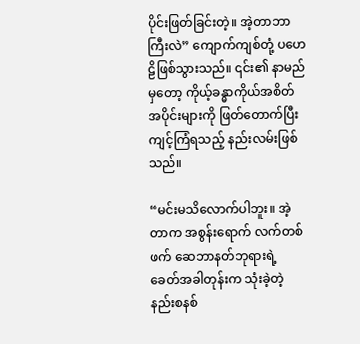ပိုင်းဖြတ်ခြင်းတဲ့။ အဲ့တာဘာကြီးလဲ” ကျောက်ကျစ်တုံ့ ပဟေဠိဖြစ်သွားသည်။ ၎င်း၏ နာမည်မှတော့ ကိုယ့်ခန္ဓာကိုယ်အစိတ်အပိုင်းများကို ဖြတ်တောက်ပြီး ကျင့်ကြံရသည့် နည်းလမ်းဖြစ်သည်။

“မင်းမသိလောက်ပါဘူး။ အဲ့တာက အစွန်းရောက် လက်တစ်ဖက် ဆေဘာနတ်ဘုရားရဲ့ ခေတ်အခါတုန်းက သုံးခဲ့တဲ့ နည်းစနစ်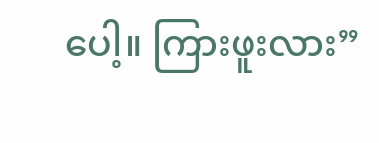ပေါ့။ ကြားဖူးလား”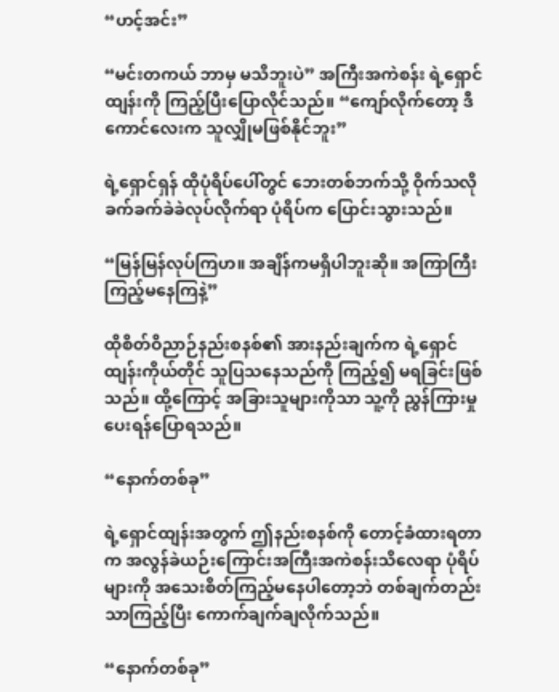“ဟင့်အင်း”

“မင်းတကယ် ဘာမှ မသိဘူးပဲ” အကြီးအကဲစန်း ရဲ့ရှောင်ထျန်းကို ကြည့်ပြီးပြောလိုင်သည်။ “ကျော်လိုက်တော့ ဒီကောင်လေးက သူလျှိုမဖြစ်နိုင်ဘူး”

ရဲ့ရှောင်ရှန် ထိုပုံရိပ်ပေါ်တွင် ဘေးတစ်ဘက်သို့ ဝိုက်သလို ခက်ခက်ခဲခဲလုပ်လိုက်ရာ ပုံရိပ်က ပြောင်းသွားသည်။

“မြန်မြန်လုပ်ကြဟ။ အချိန်ကမရှိပါဘူးဆို။ အကြာကြီးကြည့်မနေကြနဲ့”

ထိုစိတ်ဝိညာဉ်နည်းစနစ်၏ အားနည်းချက်က ရဲ့ရှောင်ထျန်းကိုယ်တိုင် သူပြသနေသည်ကို ကြည့်၍ မရခြင်းဖြစ်သည်။ ထို့ကြောင့် အခြားသူများကိုသာ သူ့ကို ညွှန်ကြားမှုပေးရန်ပြောရသည်။

“နောက်တစ်ခု”

ရဲ့ရှောင်ထျန်းအတွက် ဤနည်းစနစ်ကို တောင့်ခံထားရတာက အလွန်ခဲယဉ်းကြောင်းအကြီးအကဲစန်းသိလေရာ ပုံရိပ်များကို အသေးစိတ်ကြည့်မနေပါတော့ဘဲ တစ်ချက်တည်းသာကြည့်ပြီး ကောက်ချက်ချလိုက်သည်။

“နောက်တစ်ခု”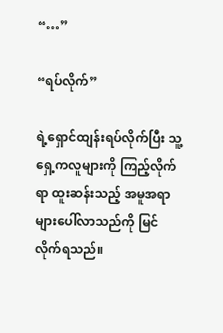“…”

“ရပ်လိုက်”

ရဲ့ရှောင်ထျန်းရပ်လိုက်ပြီး သူ့ရှေ့ကလူများကို ကြည့်လိုက်ရာ ထူးဆန်းသည့် အမူအရာများပေါ်လာသည်ကို မြင်လိုက်ရသည်။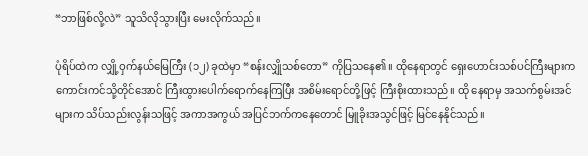“ဘာဖြစ်လို့လဲ” သူသိလိုသွားပြီး မေးလိုက်သည်။

ပုံရိပ်ထဲက လျှို့ဝှက်နယ်မြေကြီး (၁၂) ခုထဲမှာ “စန်းလျှိုသစ်တော” ကိုပြသနေ၏။ ထိုနေရာတွင် ရှေးဟောင်းသစ်ပင်ကြီးများက ကောင်းကင်သို့တိုင်‌အောင် ကြီးထွားပေါက်ရောက်နေကြပြီး အစိမ်းရောင်တို့ဖြင့် ကြီးစိုးထားသည်။ ထို‌ နေရာမှ အသက်စွမ်းအင်များက သိပ်သည်းလွန်းသဖြင့် အကာအကွယ် အပြင်ဘက်ကနေတောင် မြူခိုးအသွင်ဖြင့် မြင်နေနိုင်သည်။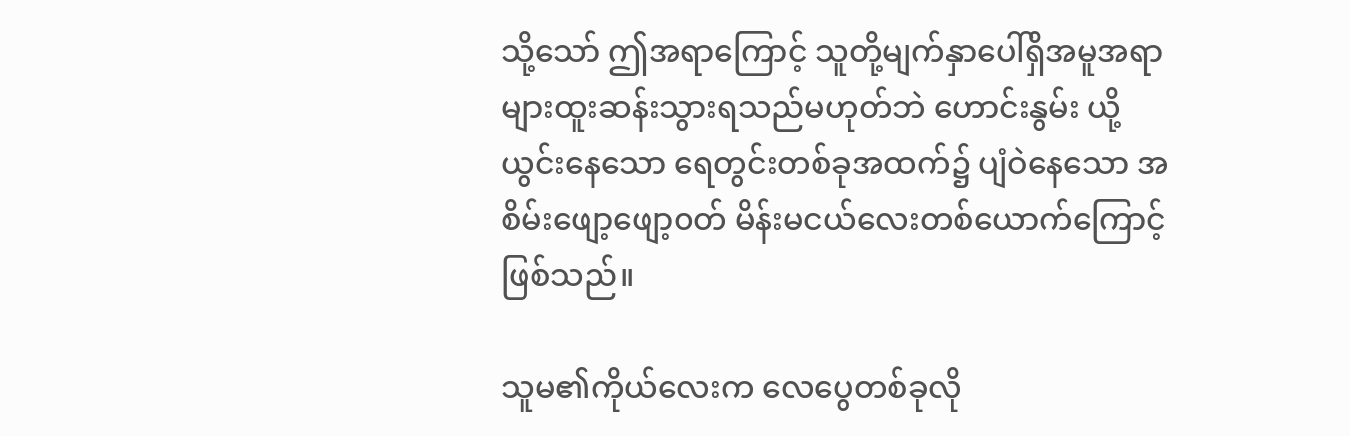သို့‌သော် ဤအရာကြောင့် သူတို့မျက်နှာပေါ်ရှိအမူအရာများထူးဆန်းသွားရသည်မဟုတ်ဘဲ ဟောင်းနွမ်း ယို့ယွင်းနေသော ရေတွင်းတစ်ခုအထက်၌ ပျံဝဲနေသော အစိမ်းဖျော့ဖျော့၀တ် မိန်းမငယ်လေးတစ်ယောက်ကြောင့်ဖြစ်သည်။

သူမ၏ကိုယ်လေးက လေပွေတစ်ခုလို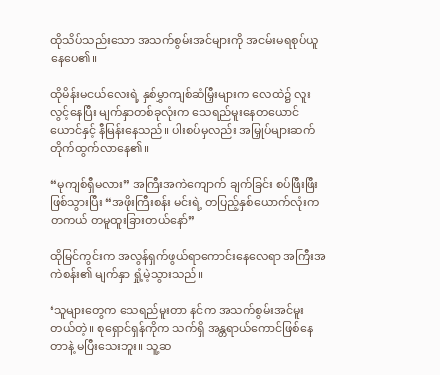ထိုသိပ်သည်းသော အသက်စွမ်းအင်များကို အငမ်းမရစုပ်ယူနေပေ၏။

ထိုမိန်းမငယ်လေးရဲ့ နှစ်မွှာကျစ်ဆံမြှီးများက လေထဲ၌ လူးလွင့်နေပြီး မျက်နှာတစ်ခုလုံးက သေရည်မူးနေတယောင်ယောင်နှင့် နီမြန်းနေသည်။ ပါးစပ်မှလည်း အမြှုပ်များဆက်တိုက်ထွက်လာနေ၏။

“မုကျစ်ရှီမလား” အကြီးအကဲကျောက် ချက်ခြင်း စပ်ဖြီးဖြီးဖြစ်သွားပြီး “အဖိုးကြီးစန်း မင်းရဲ့ တပြည့်နှစ်ယောက်လုံးက တကယ် တမူထူးခြားတယ်နော်”

ထိုမြင်ကွင်းက အလွန်ရှက်ဖွယ်ရာကောင်းနေလေရာ အကြီးအကဲစန်း၏ မျက်နှာ ရှုံ့မဲ့သွားသည်။

‘သူများတွေက သေရည်မူးတာ နင်က အသက်စွမ်းအင်မူးတယ်တဲ့။ စုရှောင်ရှန်ကိုက သက်ရှိ အန္တရာယ်ကောင်ဖြစ်နေတာနဲ့ မပြီးသေးဘူး။ သူ့ဆ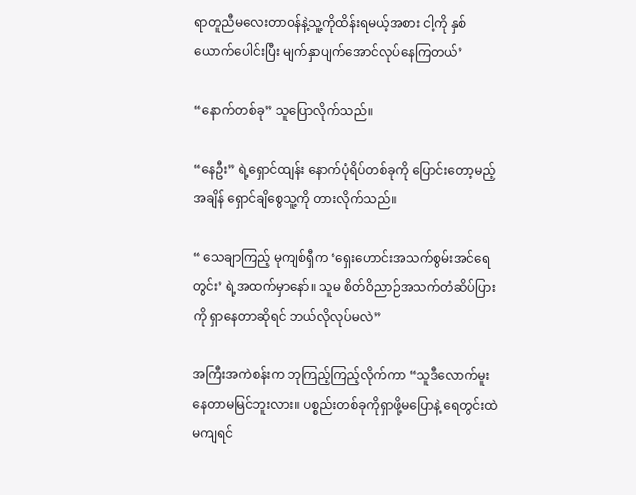ရာတူညီမလေးတာ၀န်နဲ့သူ့ကိုထိန်းရမယ့်အစား ငါ့ကို နှစ်ယောက်ပေါင်းပြီး မျက်နှာပျက်အောင်လုပ်နေကြတယ်’

“နောက်တစ်ခု” သူပြောလိုက်သည်။

“နေဦး” ရဲ့ရှောင်ထျန်း နောက်ပုံရိပ်တစ်ခုကို ပြောင်းတော့မည့်အချိန် ရှောင်ချိစွေသူ့ကို တားလိုက်သည်။

“ သေချာကြည့် မုကျစ်ရှီက ‘ရှေးဟောင်းအသက်စွမ်းအင်ရေတွင်း’ ရဲ့အထက်မှာနော်။ သူမ စိတ်ဝိညာဉ်အသက်တံဆိပ်ပြား ကို ရှာနေတာဆိုရင် ဘယ်လိုလုပ်မလဲ”

အကြီးအကဲစန်းက ဘုကြည့်ကြည့်လိုက်ကာ “သူဒီလောက်မူးနေတာမမြင်ဘူးလား။ ပစ္စည်းတစ်ခုကိုရှာဖို့မပြောနဲ့ ရေတွင်းထဲမကျရင်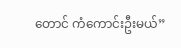တောင် ကံကောင်းဦးမယ်”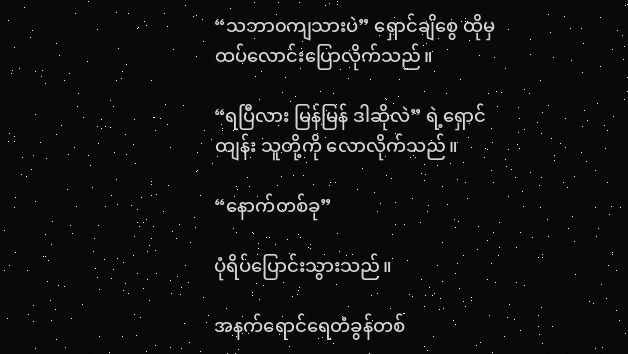“သဘာ၀ကျသားပဲ” ရှောင်ချိစွေ ထိုမှ ထပ်လောင်းပြောလိုက်သည်။

“ရပြီလား မြန်မြန် ဒါဆိုလဲ” ရဲ့ရှောင်ထျန်း သူတို့ကို လောလိုက်သည်။

“နောက်တစ်ခု”

ပုံရိပ်ပြောင်းသွားသည်။

အနက်ရောင်ရေတံခွန်တစ်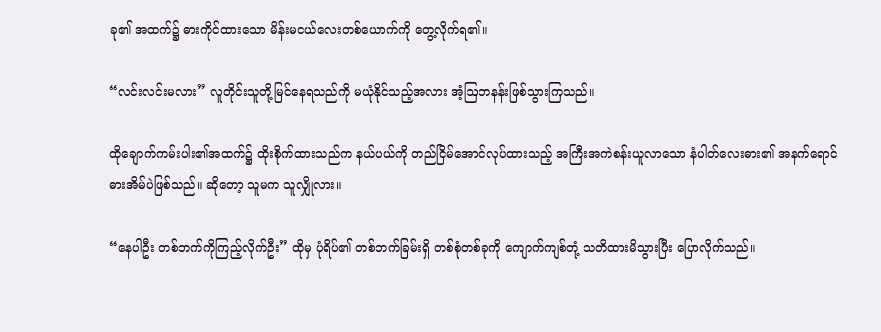ခု၏ အထက်၌ ဓားကိုင်ထားသော မိန်းမငယ်လေးတစ်ယောက်ကို တွေ့လိုက်ရ၏။

“လင်းလင်းမလား” လူတိုင်းသူတို့မြင်နေရသည်ကို မယုံနိုင်သည့်အလား အံ့ဩဘနန်းဖြစ်သွားကြသည်။

ထိုချောက်ကမ်းပါး၏အထက်၌ ထိုးစိုက်ထားသည်က နယ်ပယ်ကို တည်ငြိမ်‌အောင်လုပ်ထားသည့် အကြီးအကဲစန်းယူလာသော နံပါတ်လေးဓား၏ အနက်ရောင်ဓားအိမ်ပဲဖြစ်သည်။ ဆိုတော့ သူမက သူလျှိုလား။

“နေပါဦး တစ်ဘက်ကိုကြည့်လိုက်ဦး” ထိုမှ ပုံရိပ်၏ တစ်ဘက်ခြမ်းရှိ တစ်စုံတစ်ခုကို ကျောက်ကျစ်တုံ့ သတိထားမိသွားပြီး ပြောလိုက်သည်။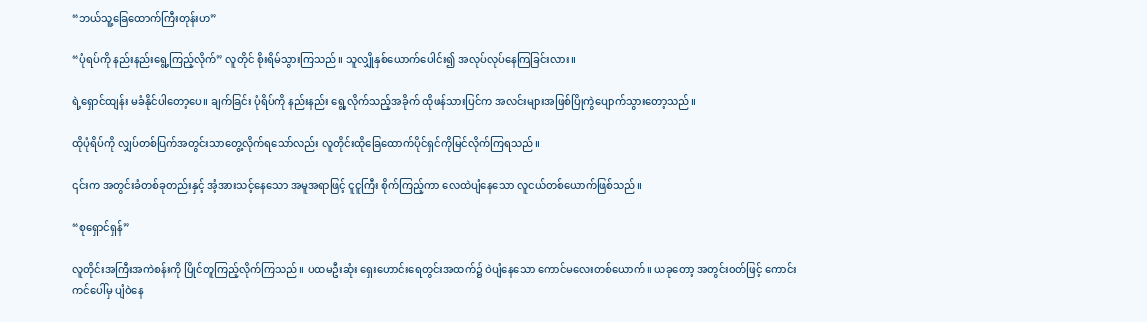“ဘယ်သူ့ခြေထောက်ကြီးတုန်းဟ”

“ပုံရပ်ကို နည်းနည်း‌ရွေ့ကြည့်လိုက်” လူတိုင် စိုးရိမ်သွားကြသည်။ သူလျှိုနှစ်ယောက်ပေါင်း၍ အလုပ်လုပ်နေကြခြင်းလား။

ရဲ့ရှောင်ထျန်း မခံနိုင်ပါတော့ပေ။ ချက်ခြင်း ပုံရိပ်ကို နည်းနည်း ရွေ့လိုက်သည့်အခိုက် ထိုဖန်သားပြင်က အလင်းများအဖြစ်ပြိုကွဲပျောက်သွားတော့သည်။

ထိုပုံရိပ်ကို လျှပ်တစ်ပြက်အတွင်းသာတွေ့လိုက်ရသော်လည်း လူတိုင်းထိုခြေထောက်ပိုင်ရှင်ကိုမြင်လိုက်ကြရသည်။

၎င်းက အတွင်းခံတစ်ခုတည်းနှင့် အံ့အားသင့်နေသော အမူအရာဖြင့် ငူငူကြီး စိုက်ကြည့်ကာ လေထဲပျံနေသော လူငယ်တစ်ယောက်ဖြစ်သည်။

“စုရှောင်ရှန်”

လူတိုင်းအကြီးအကဲစန်းကို ပြိုင်တူကြည့်လိုက်ကြသည်။ ပထမဦးဆုံး ရှေးဟောင်းရေတွင်းအထက်၌ ဝဲပျံနေသော ကောင်မလေးတစ်ယောက်။ ယခုတော့ အတွင်း၀တ်ဖြင့် ကောင်းကင်ပေါ်မှ ပျံဝဲနေ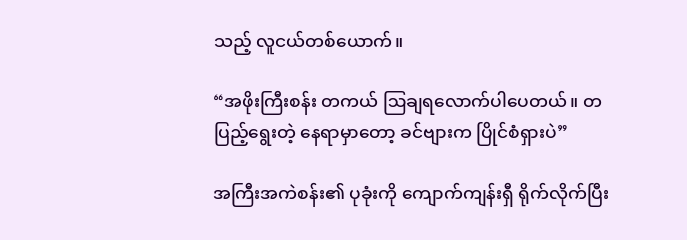သည့် လူငယ်တစ်ယောက်။

“အဖိုးကြီးစန်း တကယ် ဩချရလောက်ပါပေတယ်။ တပြည့်ရွေးတဲ့ နေရာမှာတော့ ခင်ဗျားက ပြိုင်စံရှားပဲ”

အကြီးအကဲစန်း၏ ပုခုံးကို ကျောက်ကျန်းရှီ ရိုက်လိုက်ပြီး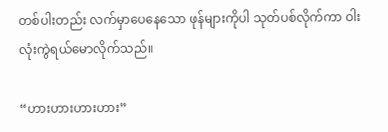တစ်ပါးတည်း လက်မှာပေနေသော ဖုန်များကိုပါ သုတ်ပစ်လိုက်ကာ ဝါးလုံးကွဲရယ်မောလိုက်သည်။

“ဟားဟားဟားဟား”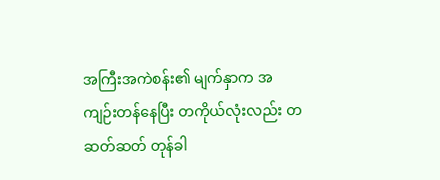အကြီးအကဲစန်း၏ မျက်နှာက အကျဉ်းတန်နေပြီး တကိုယ်လုံးလည်း တဆတ်ဆတ် တုန်ခါ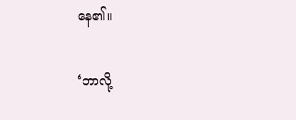နေ၏။

‘ဘာလို့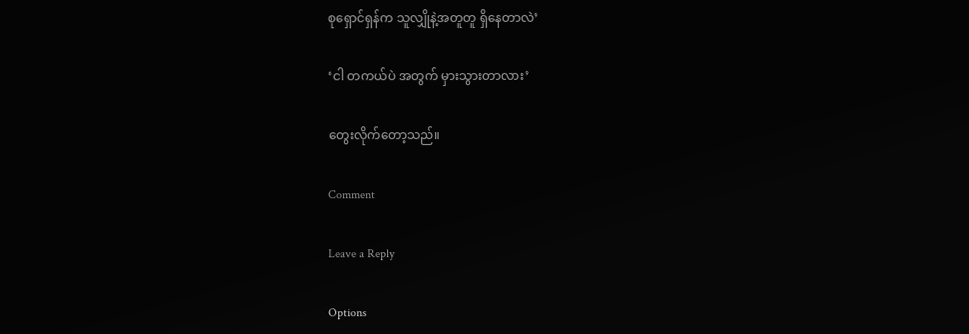စုရှောင်ရှန်က သူလျှိုနဲ့အတူတူ ရှိနေတာလဲ’

‘ငါ တကယ်ပဲ အတွက် မှားသွားတာလား’

တွေးလိုက်တော့သည်။

Comment

Leave a Reply

Options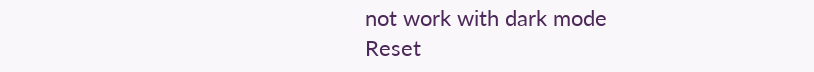not work with dark mode
Reset